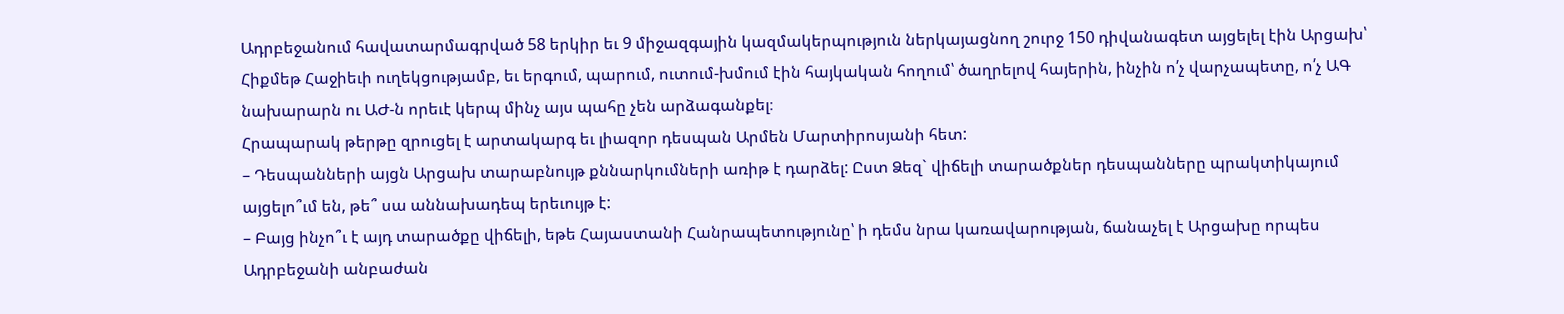Ադրբեջանում հավատարմագրված 58 երկիր եւ 9 միջազգային կազմակերպություն ներկայացնող շուրջ 150 դիվանագետ այցելել էին Արցախ՝ Հիքմեթ Հաջիեւի ուղեկցությամբ, եւ երգում, պարում, ուտում-խմում էին հայկական հողում՝ ծաղրելով հայերին, ինչին ո՛չ վարչապետը, ո՛չ ԱԳ նախարարն ու ԱԺ-ն որեւէ կերպ մինչ այս պահը չեն արձագանքել։
Հրապարակ թերթը զրուցել է արտակարգ եւ լիազոր դեսպան Արմեն Մարտիրոսյանի հետ:
– Դեսպանների այցն Արցախ տարաբնույթ քննարկումների առիթ է դարձել: Ըստ Ձեզ` վիճելի տարածքներ դեսպանները պրակտիկայում այցելո՞ւմ են, թե՞ սա աննախադեպ երեւույթ է:
– Բայց ինչո՞ւ է այդ տարածքը վիճելի, եթե Հայաստանի Հանրապետությունը՝ ի դեմս նրա կառավարության, ճանաչել է Արցախը որպես Ադրբեջանի անբաժան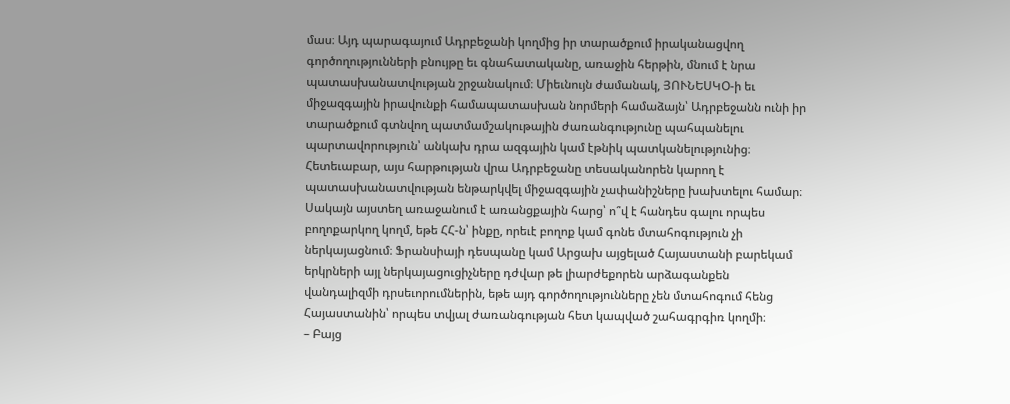մաս։ Այդ պարագայում Ադրբեջանի կողմից իր տարածքում իրականացվող գործողությունների բնույթը եւ գնահատականը, առաջին հերթին, մնում է նրա պատասխանատվության շրջանակում։ Միեւնույն ժամանակ, ՅՈՒՆԵՍԿՕ-ի եւ միջազգային իրավունքի համապատասխան նորմերի համաձայն՝ Ադրբեջանն ունի իր տարածքում գտնվող պատմամշակութային ժառանգությունը պահպանելու պարտավորություն՝ անկախ դրա ազգային կամ էթնիկ պատկանելությունից։ Հետեւաբար, այս հարթության վրա Ադրբեջանը տեսականորեն կարող է պատասխանատվության ենթարկվել միջազգային չափանիշները խախտելու համար։ Սակայն այստեղ առաջանում է առանցքային հարց՝ ո՞վ է հանդես գալու որպես բողոքարկող կողմ, եթե ՀՀ-ն՝ ինքը, որեւէ բողոք կամ գոնե մտահոգություն չի ներկայացնում։ Ֆրանսիայի դեսպանը կամ Արցախ այցելած Հայաստանի բարեկամ երկրների այլ ներկայացուցիչները դժվար թե լիարժեքորեն արձագանքեն վանդալիզմի դրսեւորումներին, եթե այդ գործողությունները չեն մտահոգում հենց Հայաստանին՝ որպես տվյալ ժառանգության հետ կապված շահագրգիռ կողմի։
– Բայց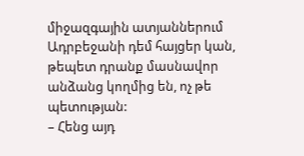միջազգային ատյաններում Ադրբեջանի դեմ հայցեր կան, թեպետ դրանք մասնավոր անձանց կողմից են, ոչ թե պետության:
– Հենց այդ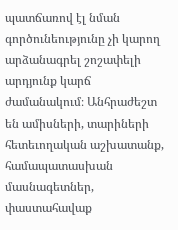պատճառով էլ նման գործունեությունը չի կարող արձանագրել շոշափելի արդյունք կարճ ժամանակում։ Անհրաժեշտ են ամիսների, տարիների հետեւողական աշխատանք, համապատասխան մասնագետներ, փաստահավաք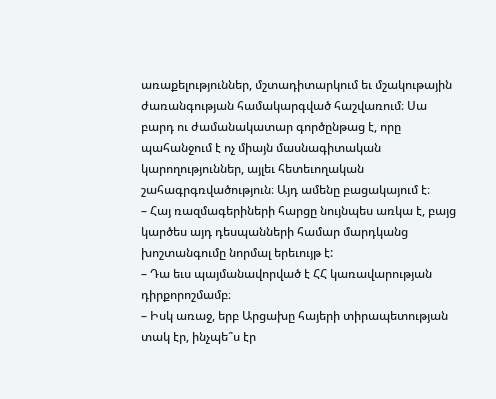առաքելություններ, մշտադիտարկում եւ մշակութային ժառանգության համակարգված հաշվառում։ Սա բարդ ու ժամանակատար գործընթաց է, որը պահանջում է ոչ միայն մասնագիտական կարողություններ, այլեւ հետեւողական շահագրգռվածություն։ Այդ ամենը բացակայում է։
– Հայ ռազմագերիների հարցը նույնպես առկա է, բայց կարծես այդ դեսպանների համար մարդկանց խոշտանգումը նորմալ երեւույթ է:
– Դա եւս պայմանավորված է ՀՀ կառավարության դիրքորոշմամբ։
– Իսկ առաջ, երբ Արցախը հայերի տիրապետության տակ էր, ինչպե՞ս էր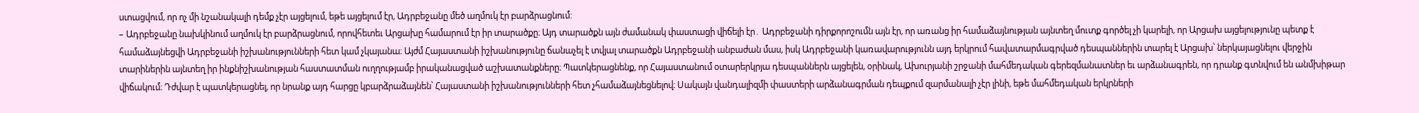ստացվում, որ ոչ մի նշանակալի դեմք չէր այցելում, եթե այցելում էր, Ադրբեջանը մեծ աղմուկ էր բարձրացնում:
– Ադրբեջանը նախկինում աղմուկ էր բարձրացնում, որովհետեւ Արցախը համարում էր իր տարածքը։ Այդ տարածքն այն ժամանակ փաստացի վիճելի էր․ Ադրբեջանի դիրքորոշումն այն էր, որ առանց իր համաձայնության այնտեղ մուտք գործել չի կարելի, որ Արցախ այցելությունը պետք է համաձայնեցվի Ադրբեջանի իշխանությունների հետ կամ չկայանա։ Այժմ Հայաստանի իշխանությունը ճանաչել է տվյալ տարածքն Ադրբեջանի անբաժան մաս, իսկ Ադրբեջանի կառավարությունն այդ երկրում հավատարմագրված դեսպաններին տարել է Արցախ՝ ներկայացնելու վերջին տարիներին այնտեղ իր ինքնիշխանության հաստատման ուղղությամբ իրականացված աշխատանքները։ Պատկերացնենք, որ Հայաստանում օտարերկրյա դեսպաններն այցելեն, օրինակ, Ախուրյանի շրջանի մահմեդական գերեզմանատներ եւ արձանագրեն, որ դրանք գտնվում են անմխիթար վիճակում։ Դժվար է պատկերացնել, որ նրանք այդ հարցը կբարձրաձայնեն՝ Հայաստանի իշխանությունների հետ չհամաձայնեցնելով։ Սակայն վանդալիզմի փաստերի արձանագրման դեպքում զարմանալի չէր լինի, եթե մահմեդական երկրների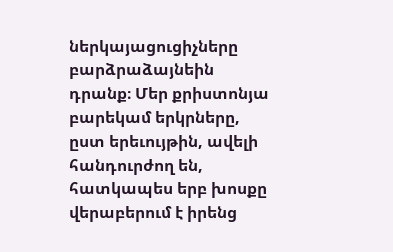ներկայացուցիչները բարձրաձայնեին դրանք։ Մեր քրիստոնյա բարեկամ երկրները, ըստ երեւույթին, ավելի հանդուրժող են, հատկապես երբ խոսքը վերաբերում է իրենց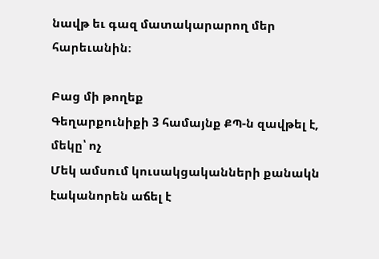նավթ եւ գազ մատակարարող մեր հարեւանին։

Բաց մի թողեք
Գեղարքունիքի 3 համայնք ՔՊ-ն զավթել է, մեկը՝ ոչ
Մեկ ամսում կուսակցականների քանակն էականորեն աճել է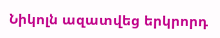Նիկոլն ազատվեց երկրորդ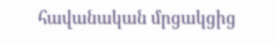հավանական մրցակցից